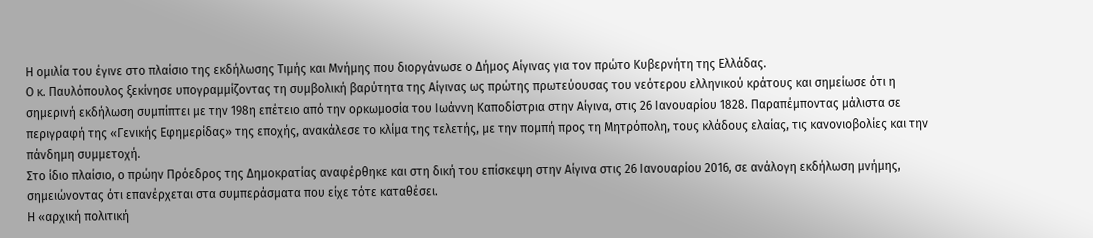Η ομιλία του έγινε στο πλαίσιο της εκδήλωσης Τιμής και Μνήμης που διοργάνωσε ο Δήμος Αίγινας για τον πρώτο Κυβερνήτη της Ελλάδας.
Ο κ. Παυλόπουλος ξεκίνησε υπογραμμίζοντας τη συμβολική βαρύτητα της Αίγινας ως πρώτης πρωτεύουσας του νεότερου ελληνικού κράτους και σημείωσε ότι η σημερινή εκδήλωση συμπίπτει με την 198η επέτειο από την ορκωμοσία του Ιωάννη Καποδίστρια στην Αίγινα, στις 26 Ιανουαρίου 1828. Παραπέμποντας μάλιστα σε περιγραφή της «Γενικής Εφημερίδας» της εποχής, ανακάλεσε το κλίμα της τελετής, με την πομπή προς τη Μητρόπολη, τους κλάδους ελαίας, τις κανονιοβολίες και την πάνδημη συμμετοχή.
Στο ίδιο πλαίσιο, ο πρώην Πρόεδρος της Δημοκρατίας αναφέρθηκε και στη δική του επίσκεψη στην Αίγινα στις 26 Ιανουαρίου 2016, σε ανάλογη εκδήλωση μνήμης, σημειώνοντας ότι επανέρχεται στα συμπεράσματα που είχε τότε καταθέσει.
Η «αρχική πολιτική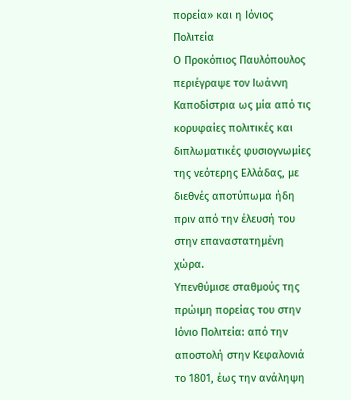πορεία» και η Ιόνιος Πολιτεία
Ο Προκόπιος Παυλόπουλος περιέγραψε τον Ιωάννη Καποδίστρια ως μία από τις κορυφαίες πολιτικές και διπλωματικές φυσιογνωμίες της νεότερης Ελλάδας, με διεθνές αποτύπωμα ήδη πριν από την έλευσή του στην επαναστατημένη χώρα.
Υπενθύμισε σταθμούς της πρώιμη πορείας του στην Ιόνιο Πολιτεία: από την αποστολή στην Κεφαλονιά το 1801, έως την ανάληψη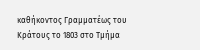καθήκοντος Γραμματέως του Κράτους το 1803 στο Τμήμα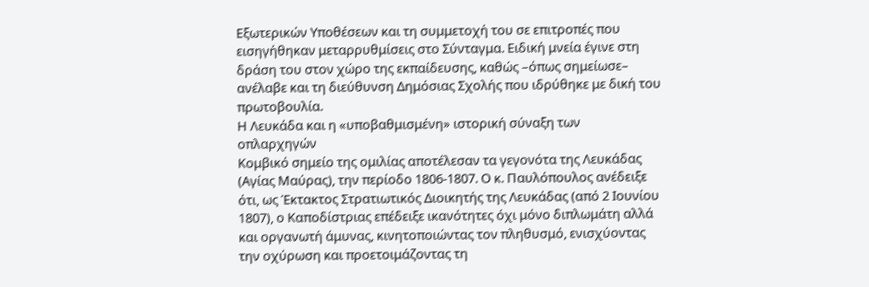Εξωτερικών Υποθέσεων και τη συμμετοχή του σε επιτροπές που εισηγήθηκαν μεταρρυθμίσεις στο Σύνταγμα. Ειδική μνεία έγινε στη δράση του στον χώρο της εκπαίδευσης, καθώς –όπως σημείωσε– ανέλαβε και τη διεύθυνση Δημόσιας Σχολής που ιδρύθηκε με δική του πρωτοβουλία.
Η Λευκάδα και η «υποβαθμισμένη» ιστορική σύναξη των οπλαρχηγών
Κομβικό σημείο της ομιλίας αποτέλεσαν τα γεγονότα της Λευκάδας (Αγίας Μαύρας), την περίοδο 1806-1807. Ο κ. Παυλόπουλος ανέδειξε ότι, ως Έκτακτος Στρατιωτικός Διοικητής της Λευκάδας (από 2 Ιουνίου 1807), ο Καποδίστριας επέδειξε ικανότητες όχι μόνο διπλωμάτη αλλά και οργανωτή άμυνας, κινητοποιώντας τον πληθυσμό, ενισχύοντας την οχύρωση και προετοιμάζοντας τη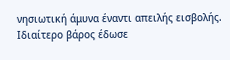νησιωτική άμυνα έναντι απειλής εισβολής.
Ιδιαίτερο βάρος έδωσε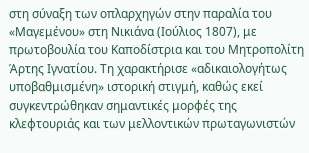στη σύναξη των οπλαρχηγών στην παραλία του «Μαγεμένου» στη Νικιάνα (Ιούλιος 1807), με πρωτοβουλία του Καποδίστρια και του Μητροπολίτη Άρτης Ιγνατίου. Τη χαρακτήρισε «αδικαιολογήτως υποβαθμισμένη» ιστορική στιγμή, καθώς εκεί συγκεντρώθηκαν σημαντικές μορφές της κλεφτουριάς και των μελλοντικών πρωταγωνιστών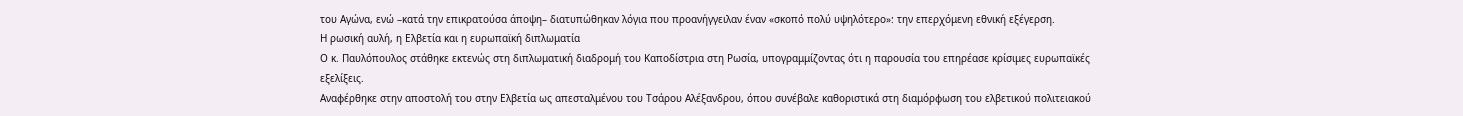του Αγώνα, ενώ –κατά την επικρατούσα άποψη– διατυπώθηκαν λόγια που προανήγγειλαν έναν «σκοπό πολύ υψηλότερο»: την επερχόμενη εθνική εξέγερση.
Η ρωσική αυλή, η Ελβετία και η ευρωπαϊκή διπλωματία
Ο κ. Παυλόπουλος στάθηκε εκτενώς στη διπλωματική διαδρομή του Καποδίστρια στη Ρωσία, υπογραμμίζοντας ότι η παρουσία του επηρέασε κρίσιμες ευρωπαϊκές εξελίξεις.
Αναφέρθηκε στην αποστολή του στην Ελβετία ως απεσταλμένου του Τσάρου Αλέξανδρου, όπου συνέβαλε καθοριστικά στη διαμόρφωση του ελβετικού πολιτειακού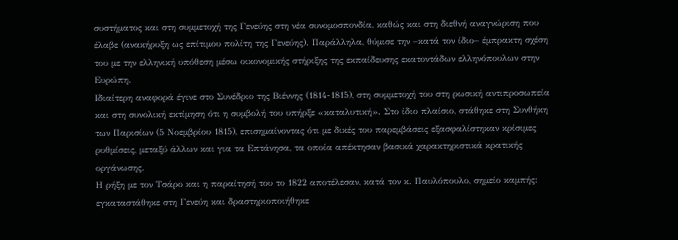συστήματος και στη συμμετοχή της Γενεύης στη νέα συνομοσπονδία, καθώς και στη διεθνή αναγνώριση που έλαβε (ανακήρυξη ως επίτιμου πολίτη της Γενεύης). Παράλληλα, θύμισε την –κατά τον ίδιο– έμπρακτη σχέση του με την ελληνική υπόθεση μέσω οικονομικής στήριξης της εκπαίδευσης εκατοντάδων ελληνόπουλων στην Ευρώπη.
Ιδιαίτερη αναφορά έγινε στο Συνέδριο της Βιέννης (1814-1815), στη συμμετοχή του στη ρωσική αντιπροσωπεία και στη συνολική εκτίμηση ότι η συμβολή του υπήρξε «καταλυτική». Στο ίδιο πλαίσιο, στάθηκε στη Συνθήκη των Παρισίων (5 Νοεμβρίου 1815), επισημαίνοντας ότι με δικές του παρεμβάσεις εξασφαλίστηκαν κρίσιμες ρυθμίσεις, μεταξύ άλλων και για τα Επτάνησα, τα οποία απέκτησαν βασικά χαρακτηριστικά κρατικής οργάνωσης.
Η ρήξη με τον Τσάρο και η παραίτησή του το 1822 αποτέλεσαν, κατά τον κ. Παυλόπουλο, σημείο καμπής: εγκαταστάθηκε στη Γενεύη και δραστηριοποιήθηκε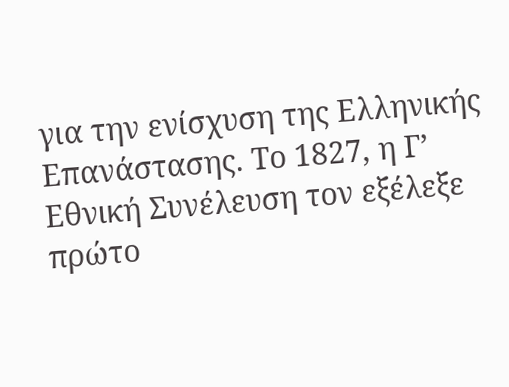για την ενίσχυση της Ελληνικής Επανάστασης. Το 1827, η Γ’ Εθνική Συνέλευση τον εξέλεξε πρώτο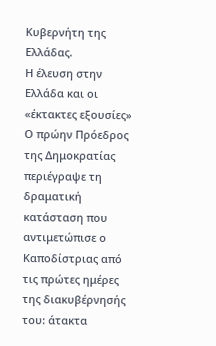Κυβερνήτη της Ελλάδας.
Η έλευση στην Ελλάδα και οι «έκτακτες εξουσίες»
Ο πρώην Πρόεδρος της Δημοκρατίας περιέγραψε τη δραματική κατάσταση που αντιμετώπισε ο Καποδίστριας από τις πρώτες ημέρες της διακυβέρνησής του: άτακτα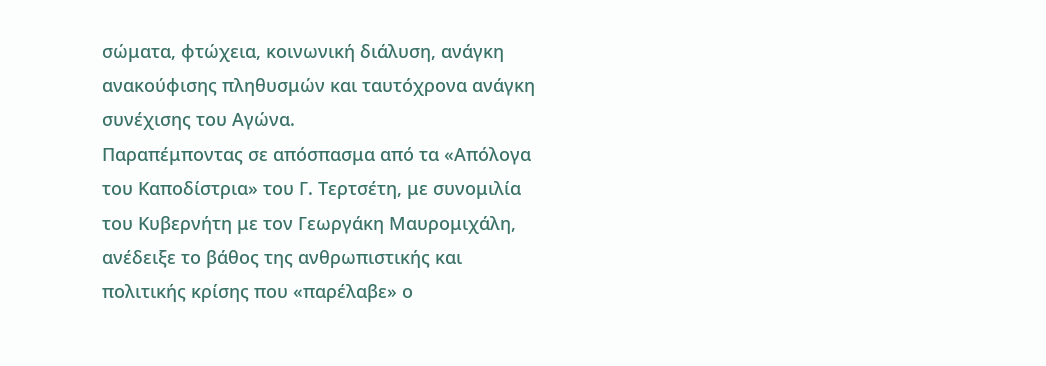σώματα, φτώχεια, κοινωνική διάλυση, ανάγκη ανακούφισης πληθυσμών και ταυτόχρονα ανάγκη συνέχισης του Αγώνα.
Παραπέμποντας σε απόσπασμα από τα «Απόλογα του Καποδίστρια» του Γ. Τερτσέτη, με συνομιλία του Κυβερνήτη με τον Γεωργάκη Μαυρομιχάλη, ανέδειξε το βάθος της ανθρωπιστικής και πολιτικής κρίσης που «παρέλαβε» ο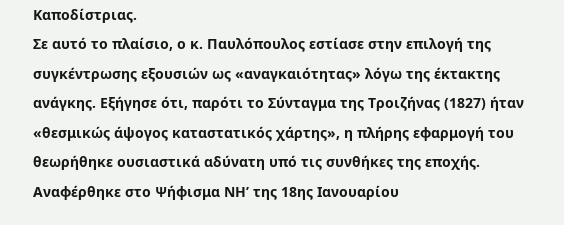Καποδίστριας.
Σε αυτό το πλαίσιο, ο κ. Παυλόπουλος εστίασε στην επιλογή της συγκέντρωσης εξουσιών ως «αναγκαιότητας» λόγω της έκτακτης ανάγκης. Εξήγησε ότι, παρότι το Σύνταγμα της Τροιζήνας (1827) ήταν «θεσμικώς άψογος καταστατικός χάρτης», η πλήρης εφαρμογή του θεωρήθηκε ουσιαστικά αδύνατη υπό τις συνθήκες της εποχής.
Αναφέρθηκε στο Ψήφισμα ΝΗ’ της 18ης Ιανουαρίου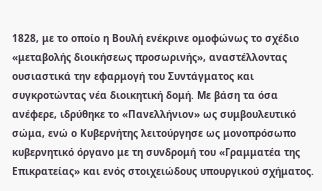1828, με το οποίο η Βουλή ενέκρινε ομοφώνως το σχέδιο «μεταβολής διοικήσεως προσωρινής», αναστέλλοντας ουσιαστικά την εφαρμογή του Συντάγματος και συγκροτώντας νέα διοικητική δομή. Με βάση τα όσα ανέφερε, ιδρύθηκε το «Πανελλήνιον» ως συμβουλευτικό σώμα, ενώ ο Κυβερνήτης λειτούργησε ως μονοπρόσωπο κυβερνητικό όργανο με τη συνδρομή του «Γραμματέα της Επικρατείας» και ενός στοιχειώδους υπουργικού σχήματος.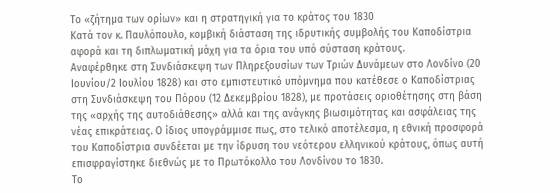Το «ζήτημα των ορίων» και η στρατηγική για το κράτος του 1830
Κατά τον κ. Παυλόπουλο, κομβική διάσταση της ιδρυτικής συμβολής του Καποδίστρια αφορά και τη διπλωματική μάχη για τα όρια του υπό σύσταση κράτους.
Αναφέρθηκε στη Συνδιάσκεψη των Πληρεξουσίων των Τριών Δυνάμεων στο Λονδίνο (20 Ιουνίου/2 Ιουλίου 1828) και στο εμπιστευτικό υπόμνημα που κατέθεσε ο Καποδίστριας στη Συνδιάσκεψη του Πόρου (12 Δεκεμβρίου 1828), με προτάσεις οριοθέτησης στη βάση της «αρχής της αυτοδιάθεσης» αλλά και της ανάγκης βιωσιμότητας και ασφάλειας της νέας επικράτειας. Ο ίδιος υπογράμμισε πως, στο τελικό αποτέλεσμα, η εθνική προσφορά του Καποδίστρια συνδέεται με την ίδρυση του νεότερου ελληνικού κράτους, όπως αυτή επισφραγίστηκε διεθνώς με το Πρωτόκολλο του Λονδίνου το 1830.
Το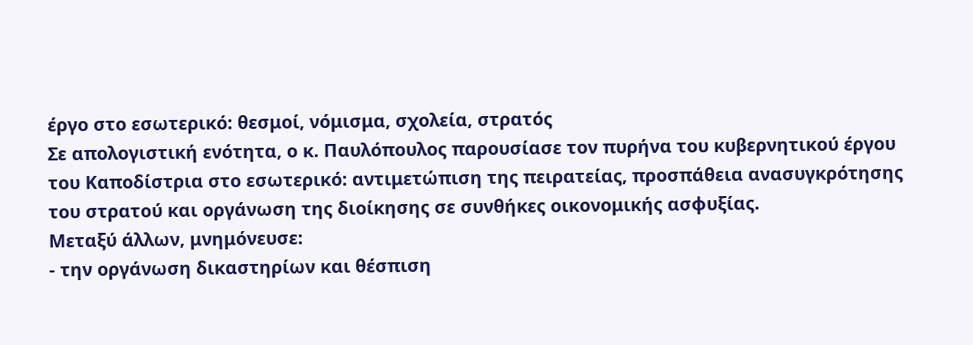έργο στο εσωτερικό: θεσμοί, νόμισμα, σχολεία, στρατός
Σε απολογιστική ενότητα, ο κ. Παυλόπουλος παρουσίασε τον πυρήνα του κυβερνητικού έργου του Καποδίστρια στο εσωτερικό: αντιμετώπιση της πειρατείας, προσπάθεια ανασυγκρότησης του στρατού και οργάνωση της διοίκησης σε συνθήκες οικονομικής ασφυξίας.
Μεταξύ άλλων, μνημόνευσε:
- την οργάνωση δικαστηρίων και θέσπιση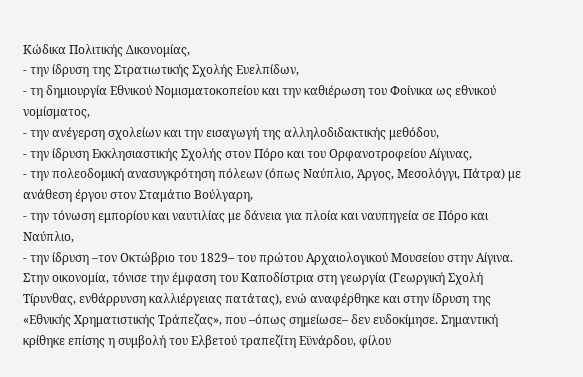Κώδικα Πολιτικής Δικονομίας,
- την ίδρυση της Στρατιωτικής Σχολής Ευελπίδων,
- τη δημιουργία Εθνικού Νομισματοκοπείου και την καθιέρωση του Φοίνικα ως εθνικού νομίσματος,
- την ανέγερση σχολείων και την εισαγωγή της αλληλοδιδακτικής μεθόδου,
- την ίδρυση Εκκλησιαστικής Σχολής στον Πόρο και του Ορφανοτροφείου Αίγινας,
- την πολεοδομική ανασυγκρότηση πόλεων (όπως Ναύπλιο, Άργος, Μεσολόγγι, Πάτρα) με ανάθεση έργου στον Σταμάτιο Βούλγαρη,
- την τόνωση εμπορίου και ναυτιλίας με δάνεια για πλοία και ναυπηγεία σε Πόρο και Ναύπλιο,
- την ίδρυση –τον Οκτώβριο του 1829– του πρώτου Αρχαιολογικού Μουσείου στην Αίγινα.
Στην οικονομία, τόνισε την έμφαση του Καποδίστρια στη γεωργία (Γεωργική Σχολή Τίρυνθας, ενθάρρυνση καλλιέργειας πατάτας), ενώ αναφέρθηκε και στην ίδρυση της «Εθνικής Χρηματιστικής Τράπεζας», που –όπως σημείωσε– δεν ευδοκίμησε. Σημαντική κρίθηκε επίσης η συμβολή του Ελβετού τραπεζίτη Εϋνάρδου, φίλου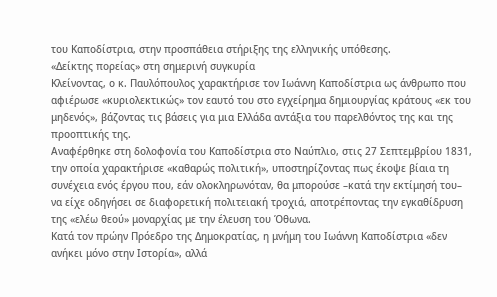του Καποδίστρια, στην προσπάθεια στήριξης της ελληνικής υπόθεσης.
«Δείκτης πορείας» στη σημερινή συγκυρία
Κλείνοντας, ο κ. Παυλόπουλος χαρακτήρισε τον Ιωάννη Καποδίστρια ως άνθρωπο που αφιέρωσε «κυριολεκτικώς» τον εαυτό του στο εγχείρημα δημιουργίας κράτους «εκ του μηδενός», βάζοντας τις βάσεις για μια Ελλάδα αντάξια του παρελθόντος της και της προοπτικής της.
Αναφέρθηκε στη δολοφονία του Καποδίστρια στο Ναύπλιο, στις 27 Σεπτεμβρίου 1831, την οποία χαρακτήρισε «καθαρώς πολιτική», υποστηρίζοντας πως έκοψε βίαια τη συνέχεια ενός έργου που, εάν ολοκληρωνόταν, θα μπορούσε –κατά την εκτίμησή του– να είχε οδηγήσει σε διαφορετική πολιτειακή τροχιά, αποτρέποντας την εγκαθίδρυση της «ελέω θεού» μοναρχίας με την έλευση του Όθωνα.
Κατά τον πρώην Πρόεδρο της Δημοκρατίας, η μνήμη του Ιωάννη Καποδίστρια «δεν ανήκει μόνο στην Ιστορία», αλλά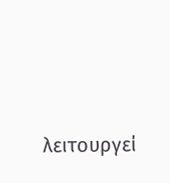λειτουργεί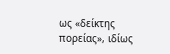ως «δείκτης πορείας», ιδίως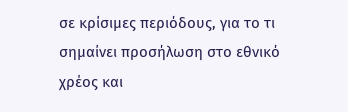σε κρίσιμες περιόδους, για το τι σημαίνει προσήλωση στο εθνικό χρέος και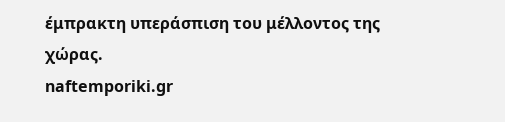έμπρακτη υπεράσπιση του μέλλοντος της χώρας.
naftemporiki.gr